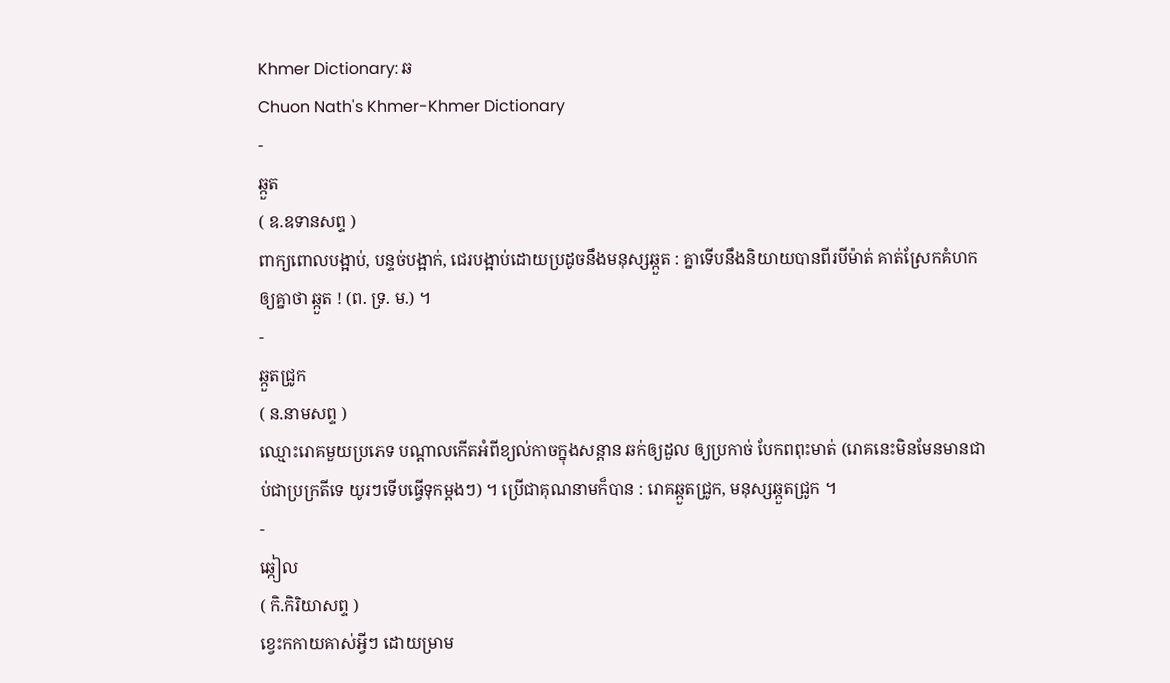Khmer Dictionary: ឆ
Chuon Nath's Khmer-Khmer Dictionary
-
ឆ្កួត
( ឧ.ឧទានសព្ទ )
ពាក្យពោលបង្អាប់, បន្ទច់បង្អាក់, ជេរបង្អាប់ដោយប្រដូចនឹងមនុស្សឆ្កួត : គ្នាទើបនឹងនិយាយបានពីរបីម៉ាត់ គាត់ស្រែកគំហកឲ្យគ្នាថា ឆ្កួត ! (ព. ទ្រ. ម.) ។
-
ឆ្កួតជ្រូក
( ន.នាមសព្ទ )
ឈ្មោះរោគមួយប្រភេទ បណ្ដាលកើតអំពីខ្យល់កាចក្នុងសន្ដាន ឆក់ឲ្យដួល ឲ្យប្រកាច់ បែកពពុះមាត់ (រោគនេះមិនមែនមានជាប់ជាប្រក្រតីទេ យូរៗទើបធ្វើទុកម្ដងៗ) ។ ប្រើជាគុណនាមក៏បាន : រោគឆ្កួតជ្រូក, មនុស្សឆ្កួតជ្រូក ។
-
ឆ្កៀល
( កិ.កិរិយាសព្ទ )
ខ្វេះកកាយគាស់អ្វីៗ ដោយម្រាម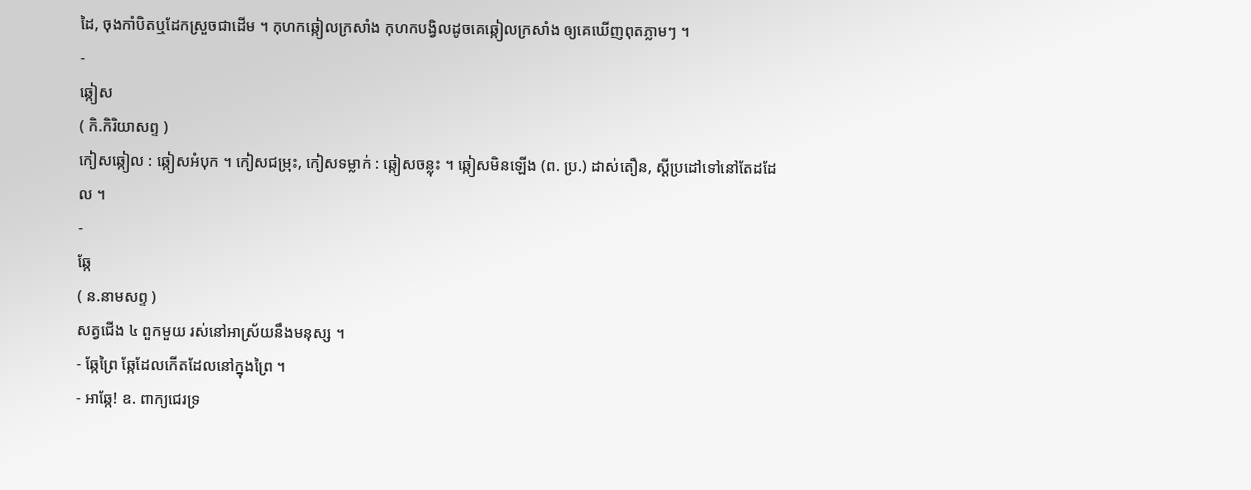ដៃ, ចុងកាំបិតឬដែកស្រួចជាដើម ។ កុហកឆ្កៀលក្រសាំង កុហកបង្វិលដូចគេឆ្កៀលក្រសាំង ឲ្យគេឃើញពុតភ្លាមៗ ។
-
ឆ្កៀស
( កិ.កិរិយាសព្ទ )
កៀសឆ្កៀល : ឆ្កៀសអំបុក ។ កៀសជម្រុះ, កៀសទម្លាក់ : ឆ្កៀសចន្លុះ ។ ឆ្កៀសមិនឡើង (ព. ប្រ.) ដាស់តឿន, ស្ដីប្រដៅទៅនៅតែដដែល ។
-
ឆ្កែ
( ន.នាមសព្ទ )
សត្វជើង ៤ ពួកមួយ រស់នៅអាស្រ័យនឹងមនុស្ស ។
- ឆ្កែព្រៃ ឆ្កែដែលកើតដែលនៅក្នុងព្រៃ ។
- អាឆ្កែ! ឧ. ពាក្យជេរទ្រ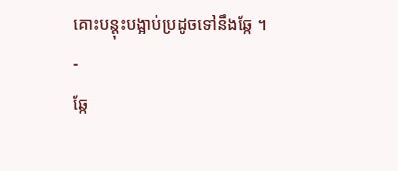គោះបន្ដុះបង្អាប់ប្រដូចទៅនឹងឆ្កែ ។
-
ឆ្កែ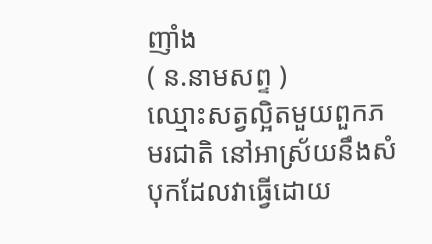ញាំង
( ន.នាមសព្ទ )
ឈ្មោះសត្វល្អិតមួយពួកភមរជាតិ នៅអាស្រ័យនឹងសំបុកដែលវាធ្វើដោយ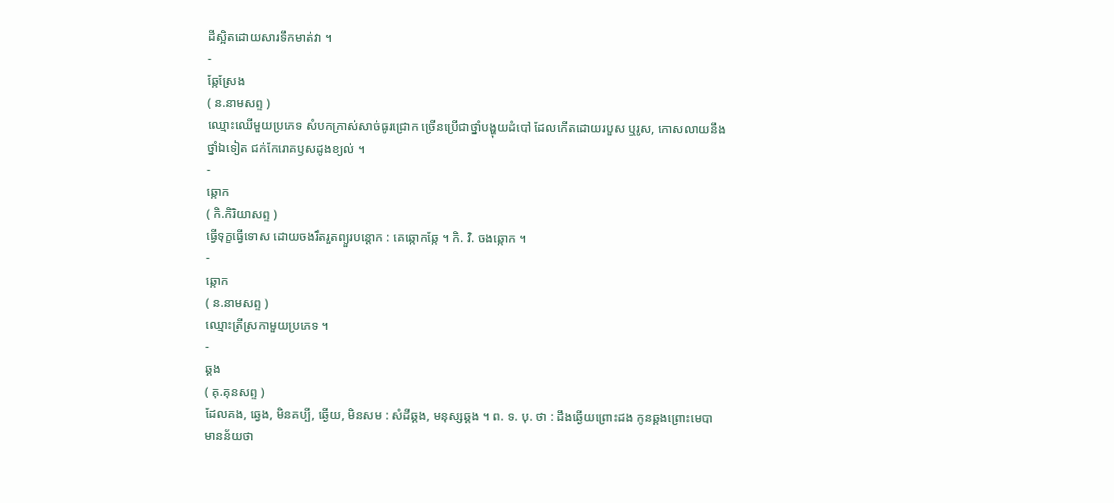ដីស្អិតដោយសារទឹកមាត់វា ។
-
ឆ្កែស្រែង
( ន.នាមសព្ទ )
ឈ្មោះឈើមួយប្រភេទ សំបកក្រាស់សាច់ធូរជ្រោក ច្រើនប្រើជាថ្នាំបង្ហុយដំបៅ ដែលកើតដោយរបួស ឬរូស, កោសលាយនឹងថ្នាំឯទៀត ជក់កែរោគឫសដូងខ្យល់ ។
-
ឆ្កោក
( កិ.កិរិយាសព្ទ )
ធ្វើទុក្ខធ្វើទោស ដោយចងរឹតរួតព្យួរបន្តោក : គេឆ្កោកឆ្កែ ។ កិ. វិ. ចងឆ្កោក ។
-
ឆ្កោក
( ន.នាមសព្ទ )
ឈ្មោះត្រីស្រកាមួយប្រភេទ ។
-
ឆ្គង
( គុ.គុនសព្ទ )
ដែលគង, ឆ្វេង, មិនគប្បី, ឆ្ងើយ, មិនសម : សំដីឆ្គង, មនុស្សឆ្គង ។ ព. ទ. បុ. ថា : ដឹងឆ្ងើយព្រោះដង កូនឆ្គងព្រោះមេបា មានន័យថា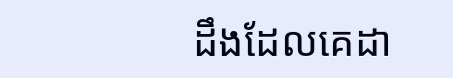ដឹងដែលគេដា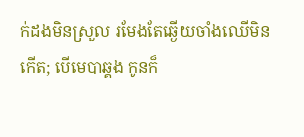ក់ដងមិនស្រួល រមែងតែឆ្ងើយចាំងឈើមិនកើត; បើមេបាឆ្គង កូនក៏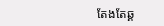តែងតែឆ្គ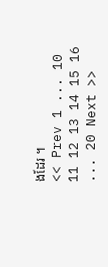ងដែរ ។
<< Prev 1 ... 10 11 12 13 14 15 16 ... 20 Next >>